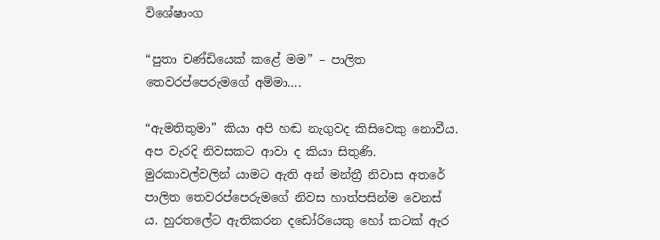විශේෂාංග

“පුතා චණ්ඩියෙක් කළේ මම” – පාලිත තෙවරප්පෙරුමගේ අම්මා….

“ඇමතිතුමා” කියා අපි හඬ නැගුවද කිසිවෙකු නොවීය. අප වැරදි නිවසකට ආවා ද කියා සිතුණි. මුරකාවල්වලින් යාමට ඇති අන් මන්ත්‍රී නිවාස අතරේ පාලිත තෙවරප්පෙරුමගේ නිවස හාත්පසින්ම වෙනස් ය. හුරතලේට ඇතිකරන දඩෝරියෙකු හෝ කටක් ඇර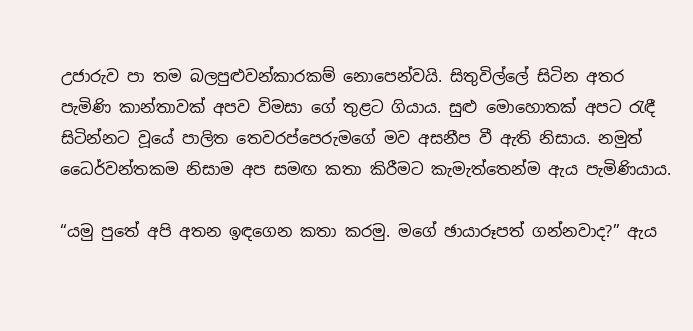උජාරුව පා තම බලපුළුවන්කාරකම් නොපෙන්වයි. සිතුවිල්ලේ සිටින අතර පැමිණි කාන්තාවක් අපව විමසා ගේ තුළට ගියාය. සුළු මොහොතක් අපට රැඳී සිටින්නට වූයේ පාලිත තෙවරප්පෙරුමගේ මව අසනීප වී ඇති නිසාය. නමුත් ධෛර්වන්තකම නිසාම අප සමඟ කතා කිරීමට කැමැත්තෙන්ම ඇය පැමිණියාය.

“යමු පුතේ අපි අතන ඉඳගෙන කතා කරමු. මගේ ඡායාරූපත් ගන්නවාද?” ඇය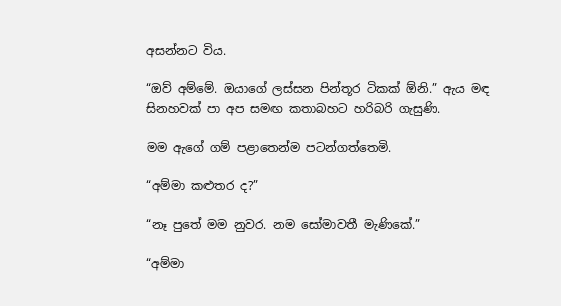අසන්නට විය.

“ඔව් අම්මේ. ඔයාගේ ලස්සන පින්තූර ටිකක් ඕනි.” ඇය මඳ සිනහවක් පා අප සමඟ කතාබහට හරිබරි ගැසුණි.

මම ඇගේ ගම් පළාතෙන්ම පටන්ගත්තෙමි.

“අම්මා කළුතර ද?”

“නෑ පුතේ මම නුවර. නම සෝමාවතී මැණිකේ.”

“අම්මා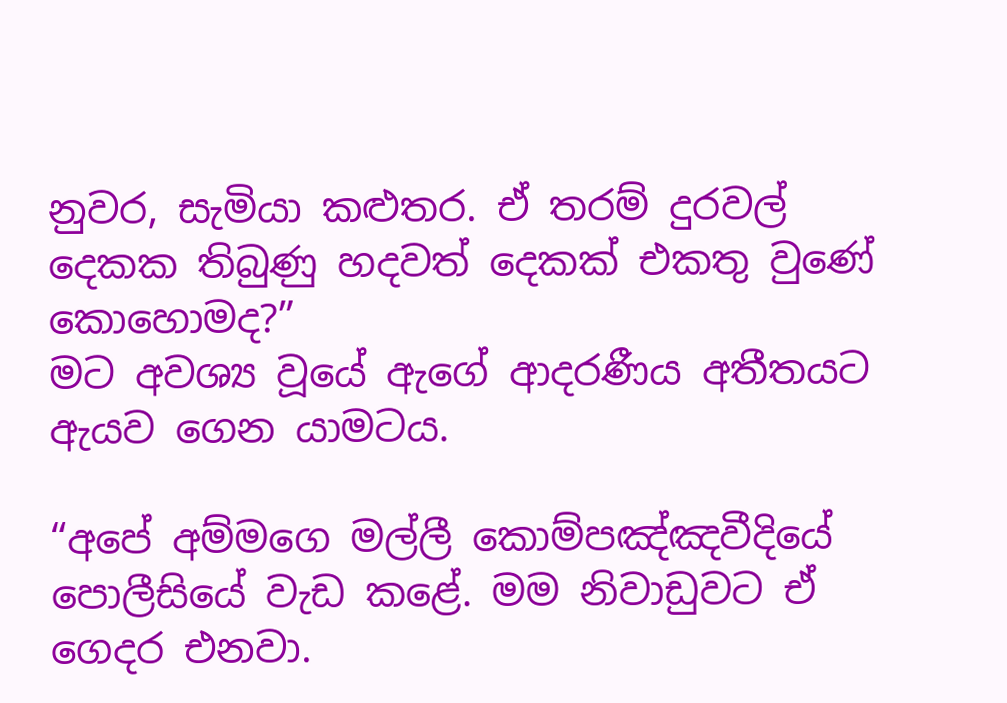නුවර, සැමියා කළුතර. ඒ තරම් දුරවල් දෙකක තිබුණු හදවත් දෙකක් එකතු වුණේ කොහොමද?”
මට අවශ්‍ය වූයේ ඇගේ ආදරණීය අතීතයට ඇයව ගෙන යාමටය.

“අපේ අම්මගෙ මල්ලී කොම්පඤ්ඤවීදියේ පොලීසියේ වැඩ කළේ. මම නිවාඩුවට ඒ ගෙදර එනවා.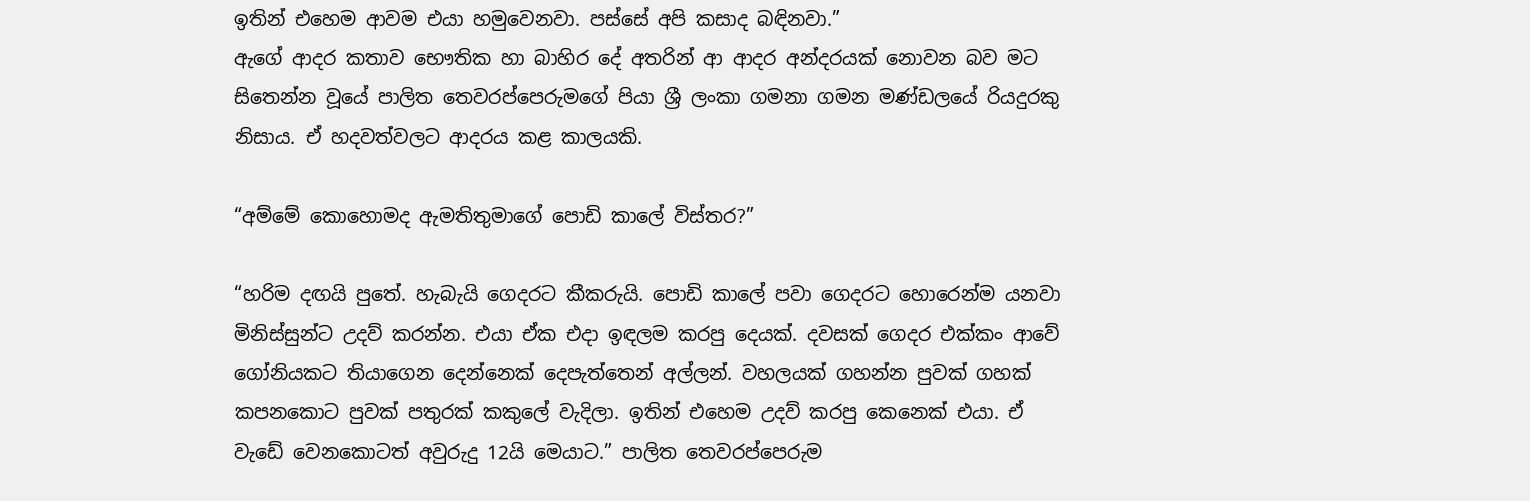ඉතින් එහෙම ආවම එයා හමුවෙනවා. පස්සේ අපි කසාද බඳිනවා.”
ඇගේ ආදර කතාව භෞතික හා බාහිර දේ අතරින් ආ ආදර අන්දරයක් නොවන බව මට සිතෙන්න වූයේ පාලිත තෙවරප්පෙරුමගේ පියා ශ්‍රී ලංකා ගමනා ගමන මණ්ඩලයේ රියදුරකු නිසාය. ඒ හදවත්වලට ආදරය කළ කාලයකි.

“අම්මේ කොහොමද ඇමතිතුමාගේ පොඩි කාලේ විස්තර?”

“හරිම දඟයි පුතේ. හැබැයි ගෙදරට කීකරුයි. පොඩි කාලේ පවා ගෙදරට හොරෙන්ම යනවා මිනිස්සුන්ට උදව් කරන්න. එයා ඒක එදා ඉඳලම කරපු දෙයක්. දවසක් ගෙදර එක්කං ආවේ ගෝනියකට තියාගෙන දෙන්නෙක් දෙපැත්තෙන් අල්ලන්. වහලයක් ගහන්න පුවක් ගහක් කපනකොට පුවක් පතුරක් කකුලේ වැදිලා. ඉතින් එහෙම උදව් කරපු කෙනෙක් එයා. ඒ වැඩේ වෙනකොටත් අවුරුදු 12යි මෙයාට.” පාලිත තෙවරප්පෙරුම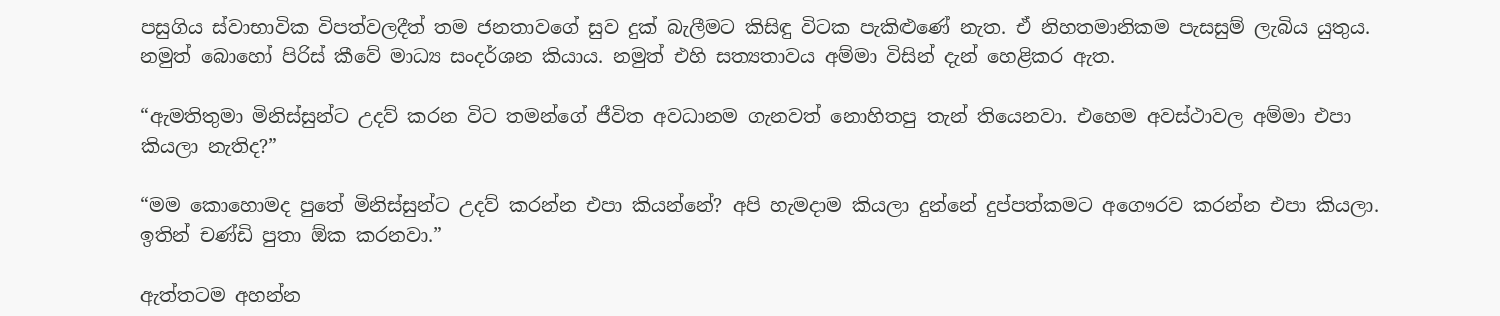පසුගිය ස්වාභාවික විපත්වලදීත් තම ජනතාවගේ සුව දුක් බැලීමට කිසිඳු විටක පැකිළුණේ නැත. ඒ නිහතමානිකම පැසසුම් ලැබිය යුතුය. නමුත් බොහෝ පිරිස් කීවේ මාධ්‍ය සංදර්ශන කියාය. නමුත් එහි සත්‍යතාවය අම්මා විසින් දැන් හෙළිකර ඇත.

“ඇමතිතුමා මිනිස්සුන්ට උදව් කරන විට තමන්ගේ ජීවිත අවධානම ගැනවත් නොහිතපු තැන් තියෙනවා. එහෙම අවස්ථාවල අම්මා එපා කියලා නැතිද?”

“මම කොහොමද පුතේ මිනිස්සුන්ට උදව් කරන්න එපා කියන්නේ? අපි හැමදාම කියලා දුන්නේ දුප්පත්කමට අගෞරව කරන්න එපා කියලා. ඉතින් චණ්ඩි පුතා ඕක කරනවා.”

ඇත්තටම අහන්න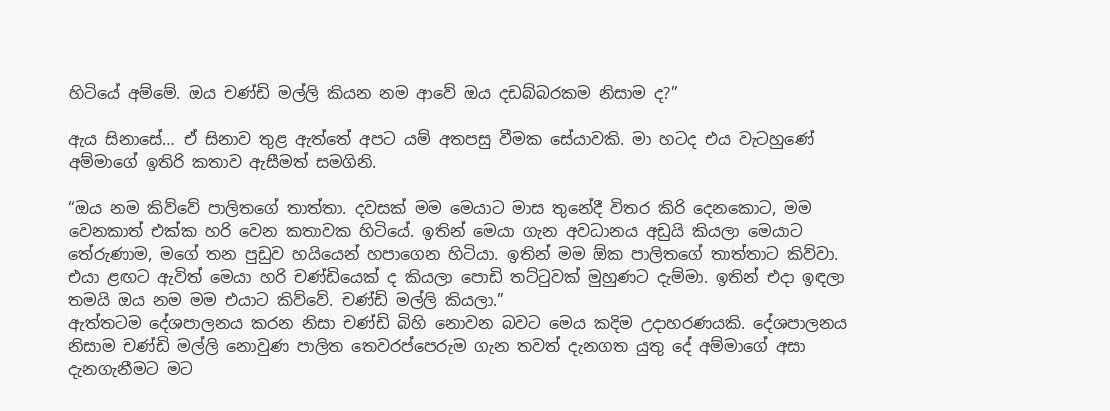හිටියේ අම්මේ. ඔය චණ්ඩි මල්ලි කියන නම ආවේ ඔය දඩබ්බරකම නිසාම ද?”

ඇය සිනාසේ… ඒ සිනාව තුළ ඇත්තේ අපට යම් අතපසු වීමක සේයාවකි. මා හටද එය වැටහුණේ අම්මාගේ ඉතිරි කතාව ඇසීමත් සමගිනි.

“ඔය නම කිව්වේ පාලිතගේ තාත්තා. දවසක් මම මෙයාට මාස තුනේදී විතර කිරි දෙනකොට, මම වෙනකාත් එක්ක හරි වෙන කතාවක හිටියේ. ඉතින් මෙයා ගැන අවධානය අඩුයි කියලා මෙයාට තේරුණාම, මගේ තන පුඩුව හයියෙන් හපාගෙන හිටියා. ඉතින් මම ඕක පාලිතගේ තාත්තාට කිව්වා. එයා ළඟට ඇවිත් මෙයා හරි චණ්ඩියෙක් ද කියලා පොඩි තට්ටුවක් මුහුණට දැම්මා. ඉතින් එදා ඉඳලා තමයි ඔය නම මම එයාට කිව්වේ. චණ්ඩි මල්ලි කියලා.”
ඇත්තටම දේශපාලනය කරන නිසා චණ්ඩි බිහි නොවන බවට මෙය කදිම උදාහරණයකි. දේශපාලනය නිසාම චණ්ඩි මල්ලි නොවුණ පාලිත තෙවරප්පෙරුම ගැන තවත් දැනගත යුතු දේ අම්මාගේ අසා දැනගැනීමට මට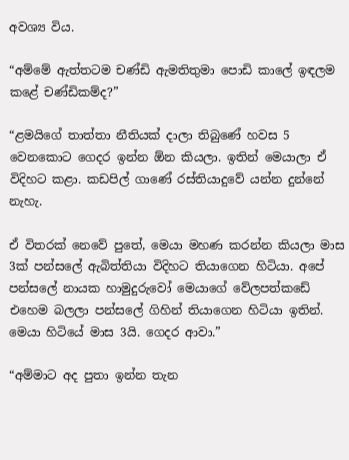අවශ්‍ය විය.

“අම්මේ ඇත්තටම චණ්ඩි ඇමතිතුමා පොඩි කාලේ ඉඳලම කළේ චණ්ඩිකම්ද?”

“ළමයිගේ තාත්තා නීතියක් දාලා තිබුණේ හවස 5 වෙනකොට ගෙදර ඉන්න ඕන කියලා. ඉතින් මෙයාලා ඒ විදිහට කළා. කඩපිල් ගාණේ රස්තියාදුවේ යන්න දුන්නේ නැහැ.

ඒ විතරක් නෙවේ පුතේ, මෙයා මහණ කරන්න කියලා මාස 3ක් පන්සලේ ඇබිත්තියා විදිහට තියාගෙන හිටියා. අපේ පන්සලේ නායක හාමුදුරුවෝ මෙයාගේ වේලපත්කඩේ එහෙම බලලා පන්සලේ ගිහින් තියාගෙන හිටියා ඉතින්. මෙයා හිටියේ මාස 3යි. ගෙදර ආවා.”

“අම්මාට අද පුතා ඉන්න තැන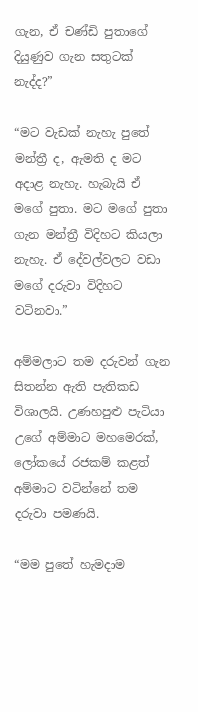ගැන, ඒ චණ්ඩි පුතාගේ දියුණුව ගැන සතුටක් නැද්ද?”

“මට වැඩක් නැහැ පුතේ මන්ත්‍රී ද, ඇමති ද මට අදාළ නැහැ. හැබැයි ඒ මගේ පුතා. මට මගේ පුතා ගැන මන්ත්‍රී විදිහට කියලා නැහැ. ඒ දේවල්වලට වඩා මගේ දරුවා විදිහට වටිනවා.”

අම්මලාට තම දරුවන් ගැන සිතන්න ඇති පැතිකඩ විශාලයි. උණහපුළු පැටියා උගේ අම්මාට මහමෙරක්, ලෝකයේ රජකම් කළත් අම්මාට වටින්නේ තම දරුවා පමණයි.

“මම පුතේ හැමදාම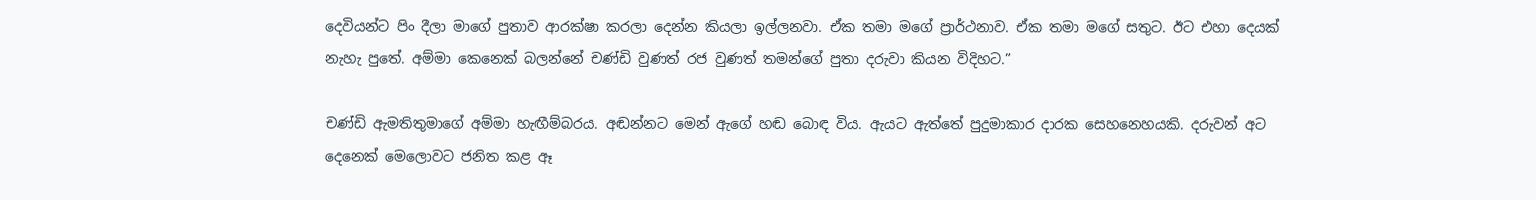දෙවියන්ට පිං දීලා මාගේ පුතාව ආරක්ෂා කරලා දෙන්න කියලා ඉල්ලනවා. ඒක තමා මගේ ප්‍රාර්ථනාව. ඒක තමා මගේ සතුට. ඊට එහා දෙයක් නැහැ පුතේ. අම්මා කෙනෙක් බලන්නේ චණ්ඩි වුණත් රජ වුණත් තමන්ගේ පුතා දරුවා කියන විදිහට.”

චණ්ඩි ඇමතිතුමාගේ අම්මා හැඟීම්බරය. අඬන්නට මෙන් ඇගේ හඬ බොඳ විය. ඇයට ඇත්තේ පුදුමාකාර දාරක සෙහනෙහයකි. දරුවන් අට දෙනෙක් මෙලොවට ජනිත කළ ඈ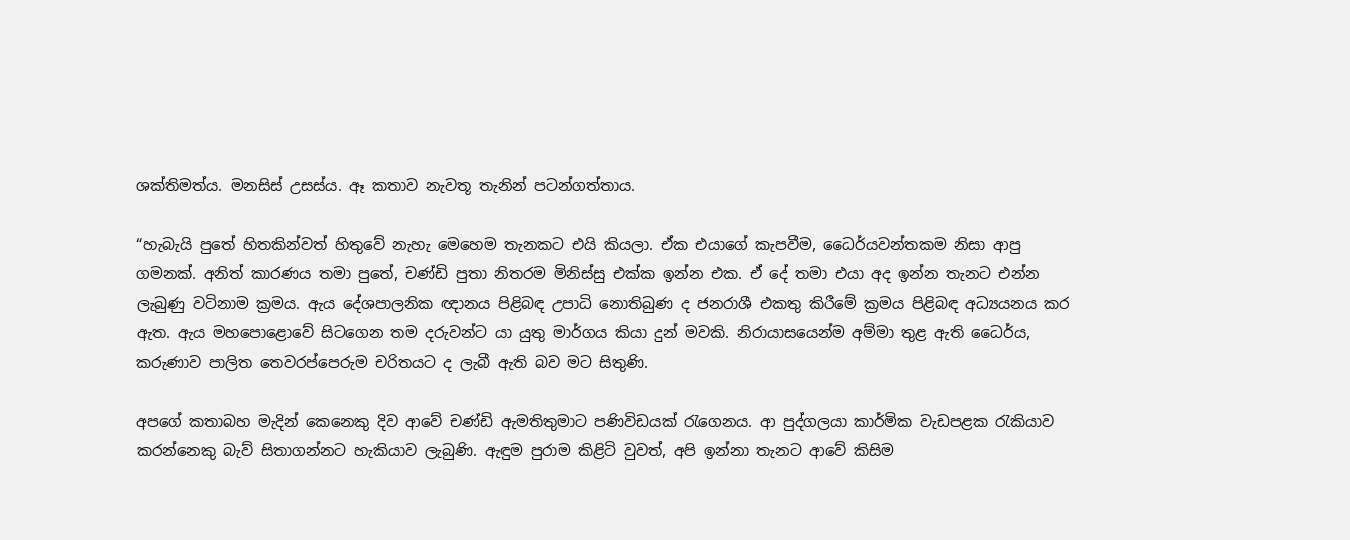ශක්තිමත්ය. මනසිස් උසස්ය. ඈ කතාව නැවතූ තැනින් පටන්ගත්තාය.

“හැබැයි පුතේ හිතකින්වත් හිතුවේ නැහැ මෙහෙම තැනකට එයි කියලා. ඒක එයාගේ කැපවීම, ධෛර්යවන්තකම නිසා ආපු ගමනක්. අනිත් කාරණය තමා පුතේ, චණ්ඩි පුතා නිතරම මිනිස්සු එක්ක ඉන්න එක. ඒ දේ තමා එයා අද ඉන්න තැනට එන්න ලැබුණු වටිනාම ක්‍රමය. ඇය දේශපාලනික ඥානය පිළිබඳ උපාධි නොතිබුණ ද ජනරාශී එකතු කිරීමේ ක්‍රමය පිළිබඳ අධ්‍යයනය කර ඇත. ඇය මහපොළොවේ සිටගෙන තම දරුවන්ට යා යුතු මාර්ගය කියා දුන් මවකි. නිරායාසයෙන්ම අම්මා තුළ ඇති ධෛර්ය, කරුණාව පාලිත තෙවරප්පෙරුම චරිතයට ද ලැබී ඇති බව මට සිතුණි.

අපගේ කතාබහ මැදින් කෙනෙකු දිව ආවේ චණ්ඩි ඇමතිතුමාට පණිවිඩයක් රැගෙනය. ආ පුද්ගලයා කාර්මික වැඩපළක රැකියාව කරන්නෙකු බැව් සිතාගන්නට හැකියාව ලැබුණි. ඇඳුම පුරාම කිළිටි වුවත්, අපි ඉන්නා තැනට ආවේ කිසිම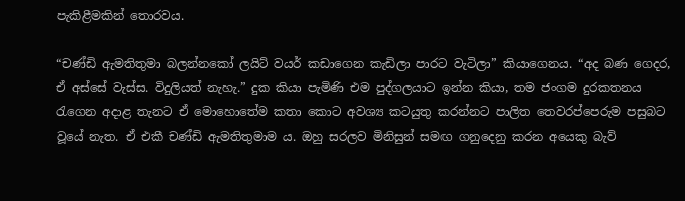පැකිළීමකින් තොරවය.

“චණ්ඩි ඇමතිතුමා බලන්නකෝ ලයිට් වයර් කඩාගෙන කැඩිලා පාරට වැටිලා” කියාගෙනය. “අද බණ ගෙදර, ඒ අස්සේ වැස්ස. විදුලියත් නැහැ.” දුක කියා පැමිණි එම පුද්ගලයාට ඉන්න කියා, තම ජංගම දුරකතනය රැගෙන අදාළ තැනට ඒ මොහොතේම කතා කොට අවශ්‍ය කටයුතු කරන්නට පාලිත තෙවරප්පෙරුම පසුබට වූයේ නැත. ඒ එකී චණ්ඩි ඇමතිතුමාම ය. ඔහු සරලව මිනිසුන් සමඟ ගනුදෙනු කරන අයෙකු බැව්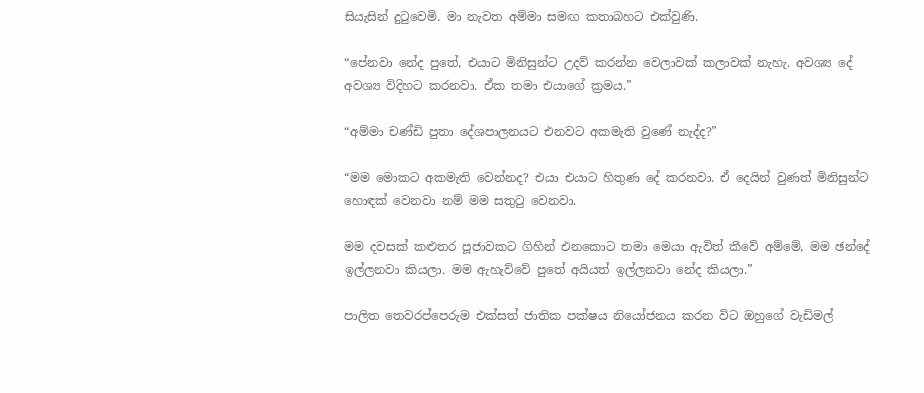සියැසින් දුටුවෙමි. මා නැවත අම්මා සමඟ කතාබහට එක්වුණි.

“පේනවා නේද පුතේ, එයාට මිනිසුන්ට උදව් කරන්න වෙලාවක් කලාවක් නැහැ. අවශ්‍ය දේ අවශ්‍ය විදිහට කරනවා. ඒක තමා එයාගේ ක්‍රමය.”

“අම්මා චණ්ඩි පුතා දේශපාලනයට එනවට අකමැති වුණේ නැද්ද?”

“මම මොකට අකමැති වෙන්නද? එයා එයාට හිතුණ දේ කරනවා. ඒ දෙයින් වුණත් මිනිසුන්ට හොඳක් වෙනවා නම් මම සතුටු වෙනවා.

මම දවසක් කළුතර පූජාවකට ගිහින් එනකොට තමා මෙයා ඇවිත් කීවේ අම්මේ, මම ඡන්දේ ඉල්ලනවා කියලා. මම ඇහැව්වේ පුතේ අයියත් ඉල්ලනවා නේද කියලා.”

පාලිත තෙවරප්පෙරුම එක්සත් ජාතික පක්ෂය නියෝජනය කරන විට ඔහුගේ වැඩිමල්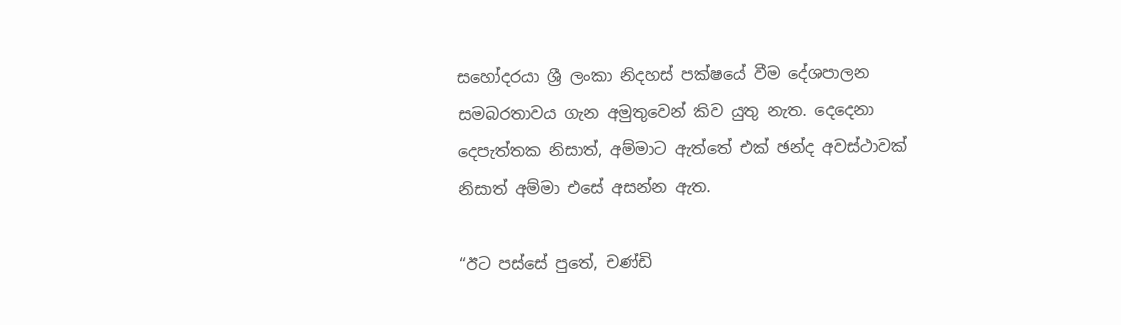සහෝදරයා ශ්‍රී ලංකා නිදහස් පක්ෂයේ වීම දේශපාලන සමබරතාවය ගැන අමුතුවෙන් කිව යුතු නැත. දෙදෙනා දෙපැත්තක නිසාත්, අම්මාට ඇත්තේ එක් ඡන්ද අවස්ථාවක් නිසාත් අම්මා එසේ අසන්න ඇත.

“ඊට පස්සේ පුතේ, චණ්ඩි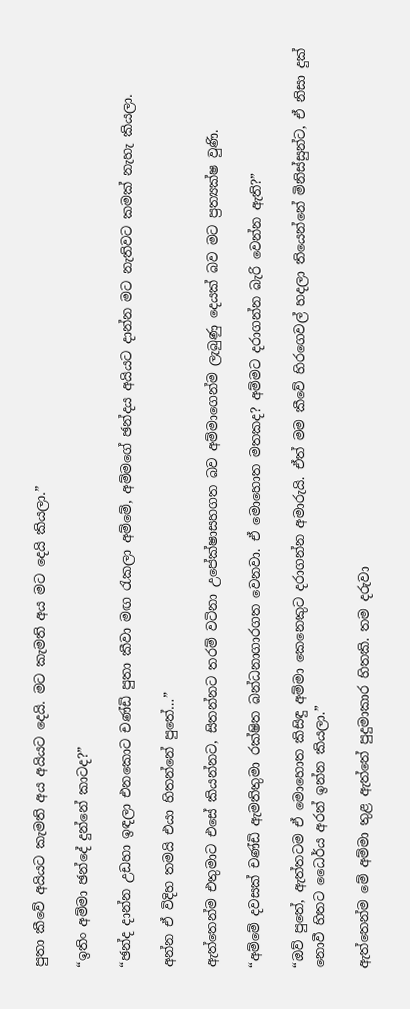පුතා කීවේ අයියට කැමති අය අයියට දෙයි. මට කැමති අය මට දෙයි කියලා.”

“ඉතිං අම්මා ඡන්දේ දුන්නේ කාටද?”

“ඡන්ද දාන්න උඩහා ඉඳලා එනකොට චණ්ඩි පුතා කීවා මඟ රැකලා අම්මේ, අම්මගේ ඡන්දය අයියට දාන්න මට නැතිවට කමක් නැහැ කියලා.

අන්න ඒ විදිහ තමයි එයා හිතන්නේ පුතේ…”

ඇත්තෙන්ම එතුමාට එසේ කියන්නට, සිතන්නට තරම් වටිනා උපේක්ෂාසහගත බව අම්මාගෙන්ම ලැබුණු දෙයක් බව මට ප්‍රත්‍යක්ෂ වුණි.

“අම්මේ දවසක් චණ්ඩි ඇමතිතුමා රක්ෂිත බන්ධනාගාරගත වෙනවා. ඒ මොහොත මතකද? අම්මට දරාගන්න බැරි වෙන්න ඇති?”

“ඔව් පුතේ, ඇත්තටම ඒ මොහොත කිසිඳු අම්මා කෙනෙකුට දරාගන්න අමාරුයි. ඒත් මම කීවේ හිරගෙවල් හදලා තියෙන්නේ මිනිස්සුන්ට, ඒ නිසා දුක් නොවී හිතට ධෛර්ය අරන් ඉන්න කියලා.”

ඇත්තෙන්ම මේ අම්මා තුළ ඇත්තේ පුදුමාකාර හිතකි. තම දරුවා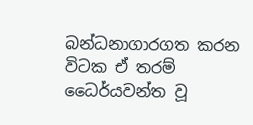බන්ධනාගාරගත කරන විටක ඒ තරම් ධෛර්යවන්ත වූ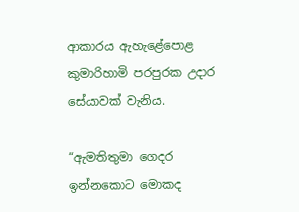ආකාරය ඇහැළේපොළ කුමාරිහාමි පරපුරක උදාර සේයාවක් වැනිය.

“ඇමතිතුමා ගෙදර ඉන්නකොට මොකද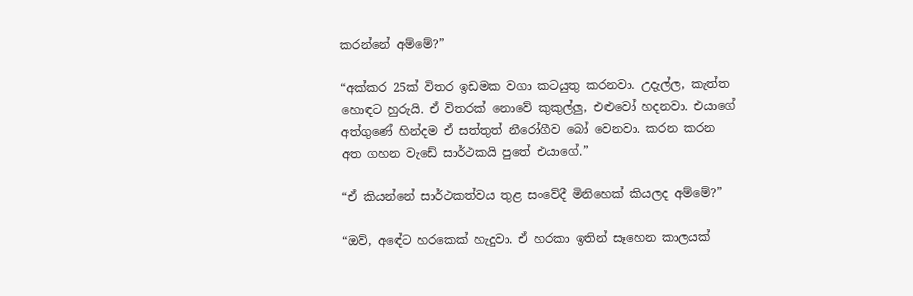කරන්නේ අම්මේ?”

“අක්කර 25ක් විතර ඉඩමක වගා කටයුතු කරනවා. උදැල්ල, කැත්ත හොඳට හුරුයි. ඒ විතරක් නොවේ කුකුල්ලු, එළුවෝ හදනවා. එයාගේ අත්ගුණේ හින්දම ඒ සත්තුත් නීරෝගීව බෝ වෙනවා. කරන කරන අත ගහන වැඩේ සාර්ථකයි පුතේ එයාගේ.”

“ඒ කියන්නේ සාර්ථකත්වය තුළ සංවේදී මිනිහෙක් කියලද අම්මේ?”

“ඔව්, අඳේට හරකෙක් හැදුවා. ඒ හරකා ඉතින් සෑහෙන කාලයක්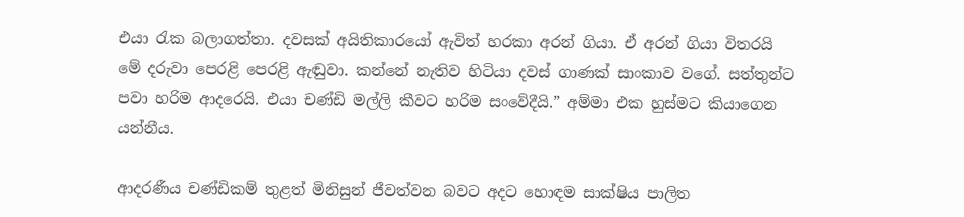එයා රැක බලාගත්තා. දවසක් අයිතිකාරයෝ ඇවිත් හරකා අරන් ගියා. ඒ අරන් ගියා විතරයි මේ දරුවා පෙරළි පෙරළි ඇඬුවා. කන්නේ නැතිව හිටියා දවස් ගාණක් සාංකාව වගේ. සත්තුන්ට පවා හරිම ආදරෙයි. එයා චණ්ඩි මල්ලි කීවට හරිම සංවේදීයි.” අම්මා එක හුස්මට කියාගෙන යන්නීය.

ආදරණීය චණ්ඩිකම් තුළත් මිනිසුන් ජීවත්වන බවට අදට හොඳම සාක්ෂිය පාලිත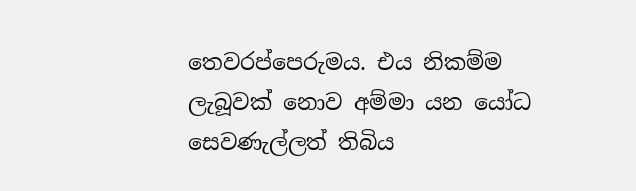තෙවරප්පෙරුමය. එය නිකම්ම ලැබූවක් නොව අම්මා යන යෝධ සෙවණැල්ලත් තිබිය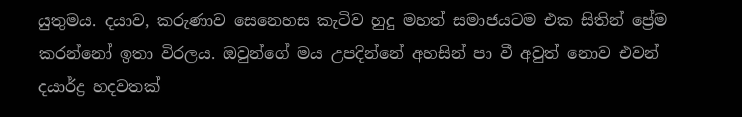යුතුමය. දයාව, කරුණාව සෙනෙහස කැටිව හුදු මහත් සමාජයටම එක සිතින් ප්‍රේම කරන්නෝ ඉතා විරලය. ඔවුන්ගේ මය උපදින්නේ අහසින් පා වී අවුත් නොව එවන් දයාර්ද්‍ර හදවතක්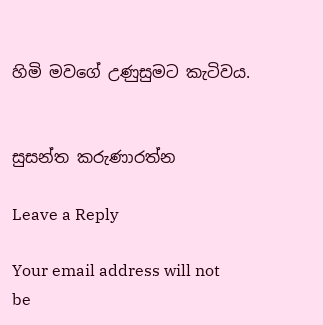හිමි මවගේ උණුසුමට කැටිවය.


සුසන්ත කරුණාරත්න

Leave a Reply

Your email address will not be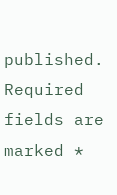published. Required fields are marked *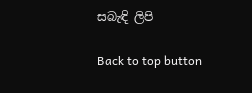සබැඳි ලිපි

Back to top button